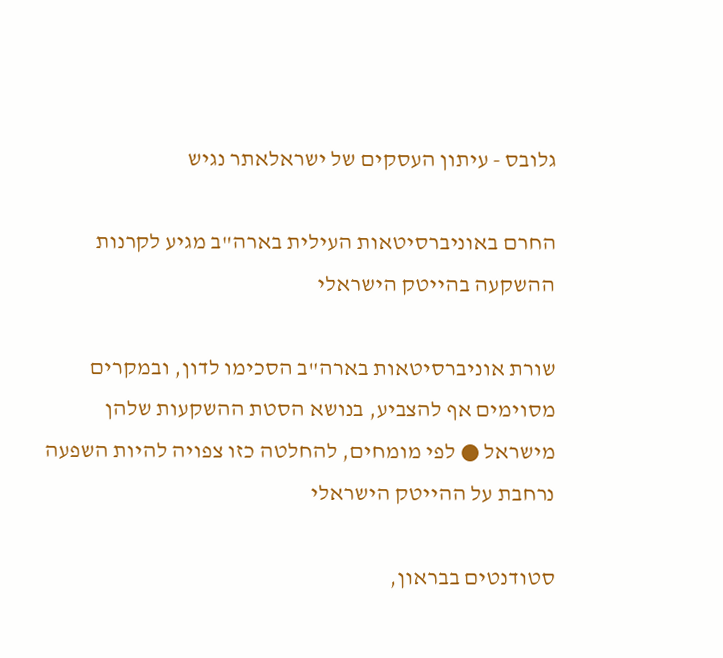גלובס - עיתון העסקים של ישראלאתר נגיש

החרם באוניברסיטאות העילית בארה"ב מגיע לקרנות ההשקעה בהייטק הישראלי

שורת אוניברסיטאות בארה"ב הסכימו לדון, ובמקרים מסוימים אף להצביע, בנושא הסטת ההשקעות שלהן מישראל ● לפי מומחים, להחלטה כזו צפויה להיות השפעה נרחבת על ההייטק הישראלי

סטודנטים בבראון,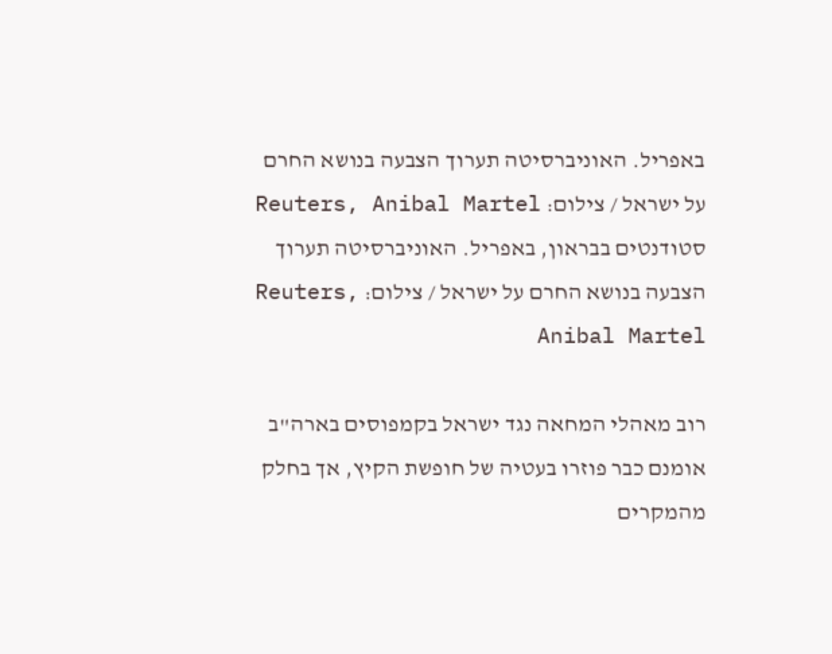באפריל. האוניברסיטה תערוך הצבעה בנושא החרם על ישראל / צילום: Reuters, Anibal Martel
סטודנטים בבראון, באפריל. האוניברסיטה תערוך הצבעה בנושא החרם על ישראל / צילום: Reuters, Anibal Martel

רוב מאהלי המחאה נגד ישראל בקמפוסים בארה"ב אומנם כבר פוזרו בעטיה של חופשת הקיץ, אך בחלק מהמקרים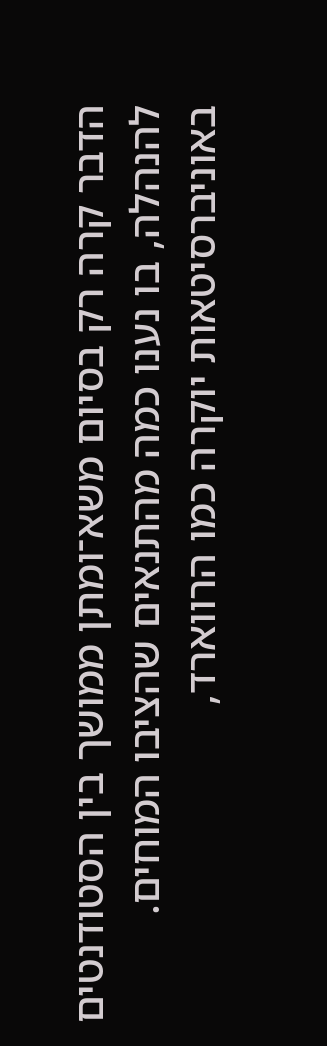הדבר קרה רק בסיום משא־ומתן ממושך בין הסטודנטים להנהלה, בו נענו כמה מהתנאים שהציבו המוחים. באוניברסיטאות יוקרה כמו הרווארד,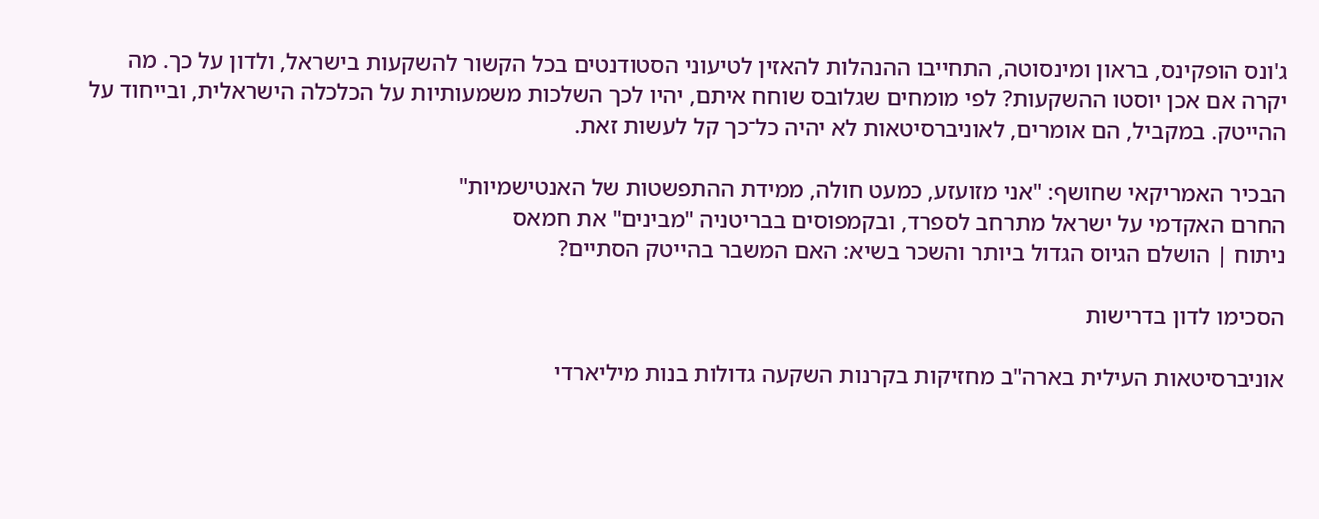ג'ונס הופקינס, בראון ומינסוטה, התחייבו ההנהלות להאזין לטיעוני הסטודנטים בכל הקשור להשקעות בישראל, ולדון על כך. מה יקרה אם אכן יוסטו ההשקעות? לפי מומחים שגלובס שוחח איתם, יהיו לכך השלכות משמעותיות על הכלכלה הישראלית, ובייחוד על ההייטק. במקביל, הם אומרים, לאוניברסיטאות לא יהיה כל־כך קל לעשות זאת.

הבכיר האמריקאי שחושף: "אני מזועזע, כמעט חולה, ממידת ההתפשטות של האנטישמיות"
החרם האקדמי על ישראל מתרחב לספרד, ובקמפוסים בבריטניה "מבינים" את חמאס
ניתוח | הושלם הגיוס הגדול ביותר והשכר בשיא: האם המשבר בהייטק הסתיים?

הסכימו לדון בדרישות

אוניברסיטאות העילית בארה"ב מחזיקות בקרנות השקעה גדולות בנות מיליארדי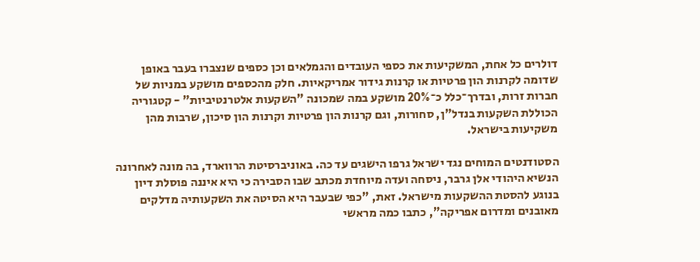דולרים כל אחת, המשקיעות את כספי העובדים והגמלאים וכן כספים שנצברו בעבר באופן שדומה לקרנות הון פרטיות או קרנות גידור אמריקאיות. חלק מהכספים מושקע במניות של חברות זרות, ובדרך־כלל כ־20% מושקע במה שמכונה "השקעות אלטרנטיביות" - קטגוריה הכוללת השקעות בנדל"ן, סחורות, וגם קרנות הון פרטיות וקרנות הון סיכון, שרבות מהן משקיעות בישראל.

הסטודנטים המוחים נגד ישראל גרפו הישגים עד כה. באוניברסיטת הרווארד, בה מונה לאחרונה הנשיא היהודי אלן גרבר, ניסחה ועדה מיוחדת מכתב שבו הסבירה כי היא איננה פוסלת דיון בנוגע להסטת ההשקעות מישראל. זאת, "כפי שבעבר היא הסיטה את השקעותיה מדלקים מאובנים ומדרום אפריקה", כתבו כמה מראשי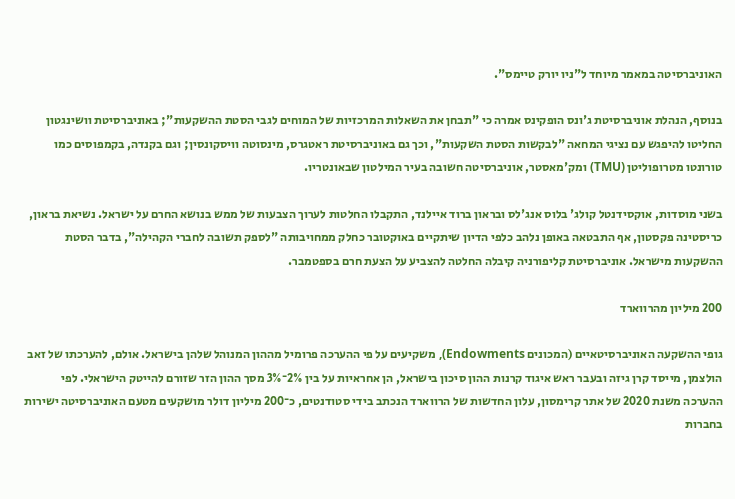האוניברסיטה במאמר מיוחד ל"ניו יורק טיימס".

בנוסף, הנהלת אוניברסיטת ג'ונס הופקינס אמרה כי "תבחן את השאלות המרכזיות של המוחים לגבי הסטת ההשקעות"; באוניברסיטת וושינגטון החליטו להיפגש עם נציגי המחאה "לבקשות הסטת השקעות", וכך גם באוניברסיטת ראטגרס, מינסוטה וויסקונסין; וגם בקנדה, בקמפוסים כמו טורונטו מטרופוליטן (TMU) ומק'מאסטר, אוניברסיטה חשובה בעיר המילטון שבאונטריו.

בשני מוסדות, אוקסידנטל קולג' בלוס אנג'לס ובראון ברוד איילנד, התקבלו החלטות לערוך הצבעות של ממש בנושא החרם על ישראל. נשיאת בראון, כריסטינה פקסטון, אף התבטאה באופן נלהב כלפי הדיון שיתקיים באוקטובר כחלק ממחויבותה "לספק תשובה לחברי הקהילה", בדבר הסטת ההשקעות מישראל. אוניברסיטת קליפורניה קיבלה החלטה להצביע על הצעת חרם בספטמבר.

200 מיליון מהרווארד

גופי ההשקעה האוניברסיטאיים (המכונים Endowments), משקיעים על פי ההערכה פרומיל מההון המנוהל שלהן בישראל. אולם, להערכתו של זאב הולצמן, מייסד קרן גיזה ובעבר ראש איגוד קרנות ההון סיכון בישראל, הן אחראיות על בין 2%־3% מסך ההון הזר שזורם להייטק הישראלי. לפי ההערכה משנת 2020 של אתר קרימסון, עלון החדשות של הרווארד הנכתב בידי סטודנטים, כ־200 מיליון דולר מושקעים מטעם האוניברסיטה ישירות בחברות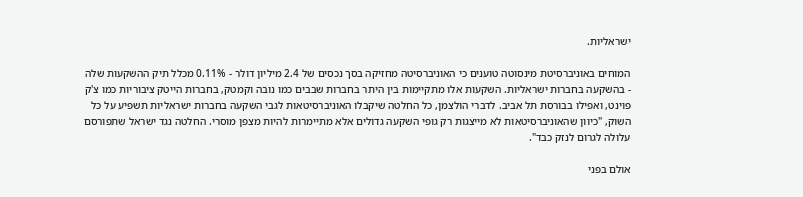ישראליות.

המוחים באוניברסיטת מינסוטה טוענים כי האוניברסיטה מחזיקה בסך נכסים של 2.4 מיליון דולר - 0.11% מכלל תיק ההשקעות שלה - בהשקעה בחברות ישראליות. השקעות אלו מתקיימות בין היתר בחברות שבבים כמו נובה וקמטק, בחברות הייטק ציבוריות כמו צ'ק פוינט, ואפילו בבורסת תל אביב. לדברי הולצמן, כל החלטה שיקבלו האוניברסיטאות לגבי השקעה בחברות ישראליות תשפיע על כל השוק, "כיוון שהאוניברסיטאות לא מייצגות רק גופי השקעה גדולים אלא מתיימרות להיות מצפן מוסרי. החלטה נגד ישראל שתפורסם עלולה לגרום לנזק כבד".

אולם בפני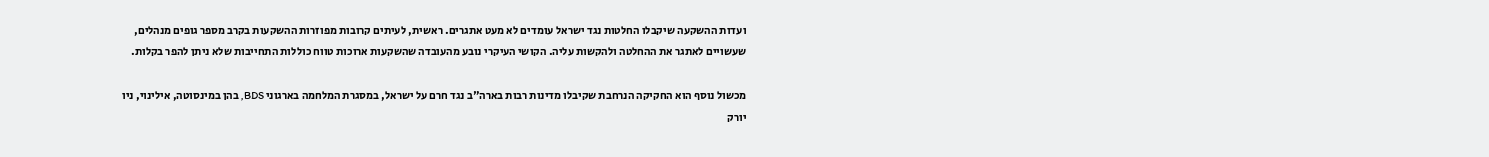ועדות ההשקעה שיקבלו החלטות נגד ישראל עומדים לא מעט אתגרים. ראשית, לעיתים קרובות מפוזרות ההשקעות בקרב מספר גופים מנהלים, שעשויים לאתגר את ההחלטה ולהקשות עליה. הקושי העיקרי נובע מהעובדה שהשקעות ארוכות טווח כוללות התחייבות שלא ניתן להפר בקלות.

מכשול נוסף הוא החקיקה הנרחבת שקיבלו מדינות רבות בארה"ב נגד חרם על ישראל, במסגרת המלחמה בארגוני BDS, בהן במינסוטה, אילינוי, ניו יורק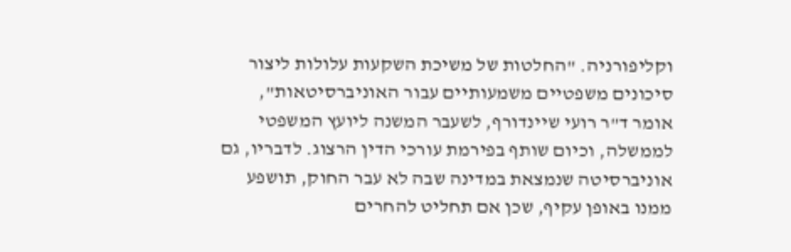וקליפורניה. "החלטות של משיכת השקעות עלולות ליצור סיכונים משפטיים משמעותיים עבור האוניברסיטאות", אומר ד"ר רועי שיינדורף, לשעבר המשנה ליועץ המשפטי לממשלה, וכיום שותף בפירמת עורכי הדין הרצוג. לדבריו, גם אוניברסיטה שנמצאת במדינה שבה לא עבר החוק, תושפע ממנו באופן עקיף, שכן אם תחליט להחרים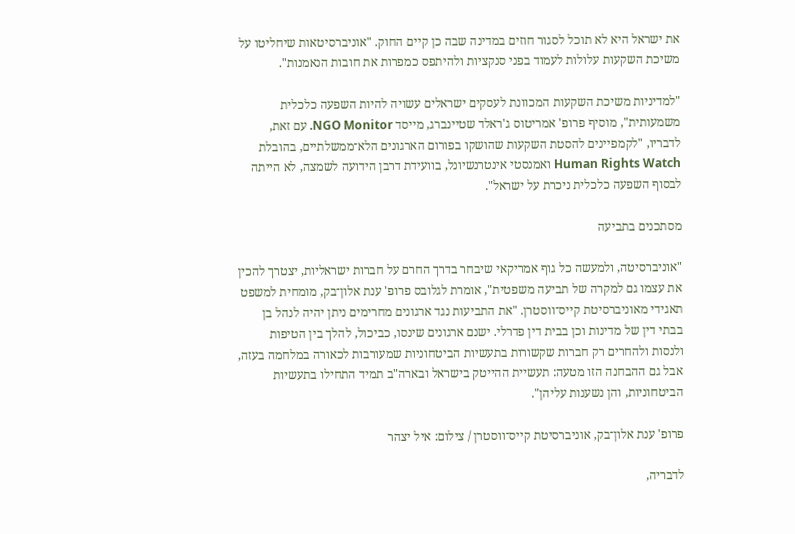את ישראל היא לא תוכל לסגור חוזים במדינה שבה כן קיים החוק. "אוניברסיטאות שיחליטו על משיכת השקעות עלולות לעמוד בפני סנקציות ולהיתפס כמפרות את חובות הנאמנות".

"למדיניות משיכת השקעות המכוונת לעסקים ישראלים עשויה להיות השפעה כלכלית משמעותית", מוסיף פרופ' אמריטוס ג'ראלד שטיינברג, מייסד NGO Monitor. עם זאת, לדבריו, "לקמפיינים להסטת השקעות שהושקו בפורום הארגונים הלא־ממשלתיים, בהובלת Human Rights Watch ואמנסטי אינטרנשיונל, בוועידת דרבן הידועה לשמצה, לא הייתה לבסוף השפעה כלכלית ניכרת על ישראל".

מסתכנים בתביעה

"אוניברסיטה, ולמעשה כל גוף אמריקאי שיבחר בדרך החרם על חברות ישראליות, יצטרך להכין את עצמו גם למקרה של תביעה משפטית", אומרת לגלובס פרופ' ענת אלון־בק, מומחית למשפט תאגידי מאוניברסיטת קייס־ווסטרן. "את התביעות נגד ארגונים מחרימים ניתן יהיה לנהל בן בבתי דין של מדינות וכן בבית דין פדרלי. ישנם ארגונים שינסו, כביכול, להלך בין הטיפות ולנסות ולהחרים רק חברות שקשורות בתעשיות הביטחוניות שמעורבות לכאורה במלחמה בעזה, אבל גם ההבחנה הזו מטעה: תעשיית ההייטק בישראל ובארה"ב תמיד התחילו בתעשיות הביטחוניות, והן נשענות עליהן".

פרופ' ענת אלון־בק, אוניברסיטת קייס־ווסטרן / צילום: איל יצהר

לדבריה,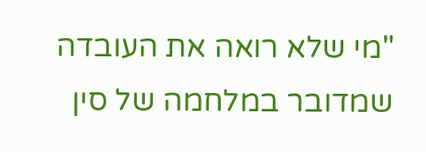"מי שלא רואה את העובדה שמדובר במלחמה של סין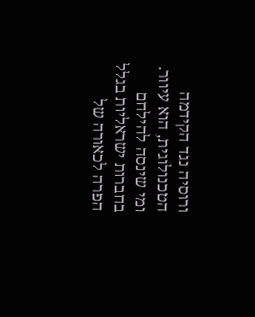ורוסיה נגד הקידמה הטכנולוגית, הוא עיוור. ומי שינסה להילחם בחברות ישראליות בגלל הפרה לכאורה של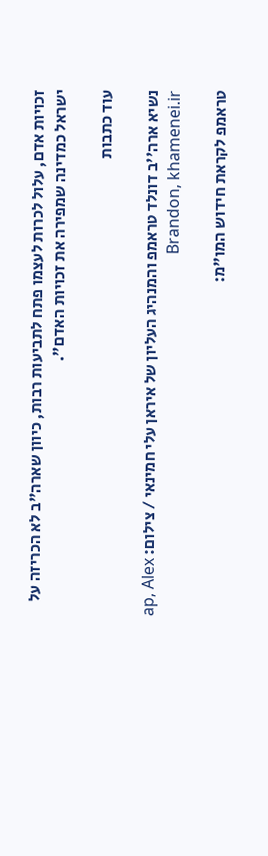זכויות אדם, עלול לכרות לעצמו פתח לתביעות רבות, כיוון שארה"ב לא הכריזה על ישראל כמדינה שמפירה את זכויות האדם".

עוד כתבות

נשיא ארה''ב דונלד טראמפ והמנהיג העליון של איראן עלי חמינאי / צילום: ap, Alex Brandon, khamenei.ir

טראמפ לקראת חידוש המו"מ: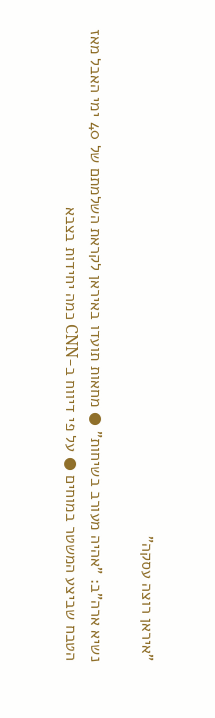"איראן רוצה עסקה"

נשיא ארה"ב: "אהיה מעורב בשיחות" ● מחאות תועדו באיראן לקראת השלמתם של 40 ימי האבל מאז הטבח שביצע המשטר במוחים ● על פי דיווח ב-CNN כמה יחידות בצבא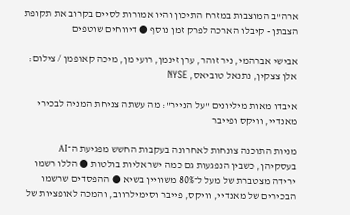ארה"ב המוצבות במזרח התיכון והיו אמורות לסיים בקרוב את תקופת הצבתן - קיבלו הארכה לפרק זמן נוסף ● דיווחים שוטפים

אבישי אברהמי, ניר זוהר, ערן זינמן, רועי מן, מיכה קאופמן / צילום: אלן צצקין, נתנאל טוביאס, NYSE

איבדו מאות מיליונים "על הנייר": מה עשתה צניחת המניה לבכירי מאנדיי, וויקס ופייבר

מניות התוכנה צונחות לאחרונה בעקבות החשש מפגיעת ה־AI בעסקיהן, כשבין הנפגעות גם כמה ישראליות בולטות ● הללו רשמו ירידה מצטברת של מעל ל־80% משוויין בשיא ● ההפסדים שרשמו הבכירים של מאנדיי, וויקס, פייבר וסימילרווב, והמכה לאופציות של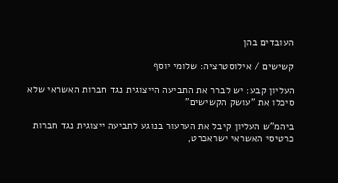העובדים בהן

קשישים / אילוסטרציה: שלומי יוסף

העליון קבע: יש לברר את התביעה הייצוגית נגד חברות האשראי שלא סיכלו את "עושק הקשישים"

ביהמ"ש העליון קיבל את הערעור בנוגע לתביעה ייצוגית נגד חברות כרטיסי האשראי ישראכרט,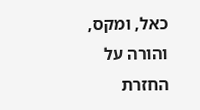כאל, ומקס, והורה על החזרת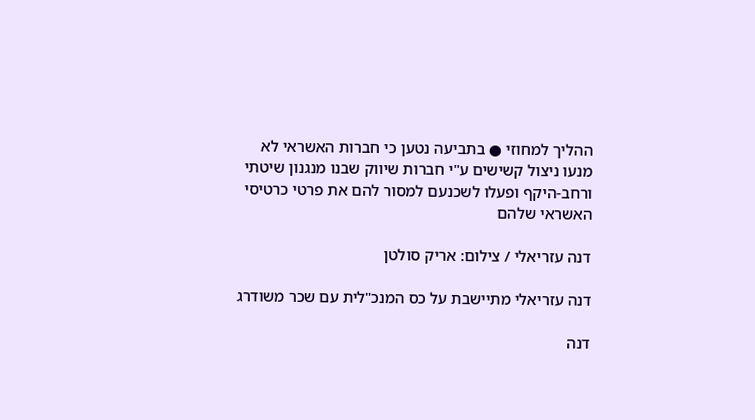ההליך למחוזי ● בתביעה נטען כי חברות האשראי לא מנעו ניצול קשישים ע"י חברות שיווק שבנו מנגנון שיטתי ורחב-היקף ופעלו לשכנעם למסור להם את פרטי כרטיסי האשראי שלהם

דנה עזריאלי / צילום: אריק סולטן

דנה עזריאלי מתיישבת על כס המנכ"לית עם שכר משודרג

דנה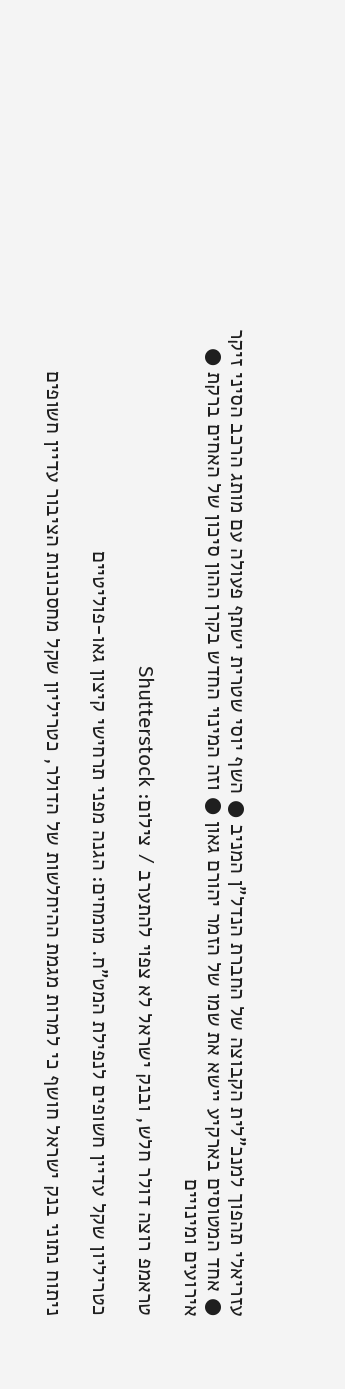עזריאלי תהפוך למנכ"לית הקבוצה של החברת הנדל"ן המניב ● השף יוסי שטרית ישתף פעולה עם מותג הרכב הסיני זיקר ● אחד המטוסים בארקיע יישא את שמו של הזמר יהורם גאון ● וזה המינוי החדש בקרן ההון סיכון של האחים ברקת ● אירועים ומינויים

טראמפ רוצה דולר חלש, ובנק ישראל לא צפוי להתערב / צילום: Shutterstock

כטריליון שקל עדיין חשופים לנפילת המט"ח. מומחים: הגנה מפני תרחישי קיצון גאו-פוליטיים

ניתוח נתוני בנק ישראל חושף כי למרות מגמת ההיחלשות של הדולר, כטריליון שקל מחסכונות הציבור עדיין חשופים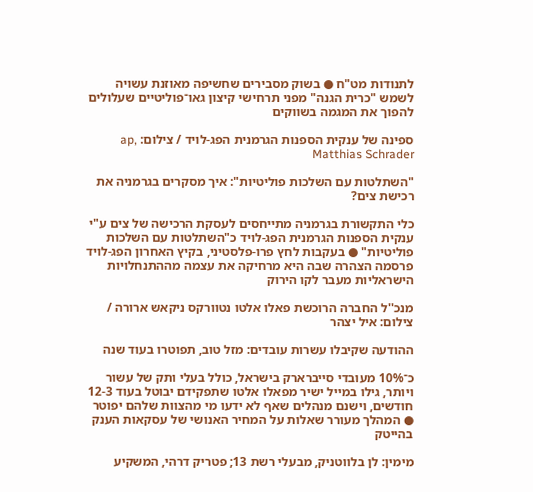לתנודות מט"ח ● בשוק מסבירים שחשיפה מאוזנת עשויה לשמש "כרית הגנה" מפני תרחישי קיצון גאו־פוליטיים שעלולים להפוך את המגמה בשווקים

ספינה של ענקית הספנות הגרמנית הפג-לויד / צילום: ap, Matthias Schrader

"השתלטות עם השלכות פוליטיות": איך מסקרים בגרמניה את רכישת צים?

כלי התקשורת בגרמניה מתייחסים לעסקת הרכישה של צים ע"י ענקית הספנות הגרמנית הפג-לויד כ"השתלטות עם השלכות פוליטיות" ● בעקבות לחץ פרו-פלסטיני, בקיץ האחרון הפג-לויד פרסמה הצהרה שבה היא מרחיקה את עצמה מההתנחלויות הישראליות מעבר לקו הירוק

מנכ''ל החברה הרוכשת פאלו אלטו נטוורקס ניקאש ארורה / צילום: איל יצהר

ההודעה שקיבלו עשרות עובדים: מזל טוב, תפוטרו בעוד שנה

כ־10% מעובדי סייברארק בישראל, כולל בעלי ותק של עשור ויותר, גילו במייל ישיר מפאלו אלטו שתפקידם יבוטל בעוד 12-3 חודשים, וישנם מנהלים שאף לא ידעו מי מהצוות שלהם יפוטר ● המהלך מעורר שאלות על המחיר האנושי של עסקאות הענק בהייטק

מימין: לן בלווטניק, מבעלי רשת 13; פטריק דרהי, המשקיע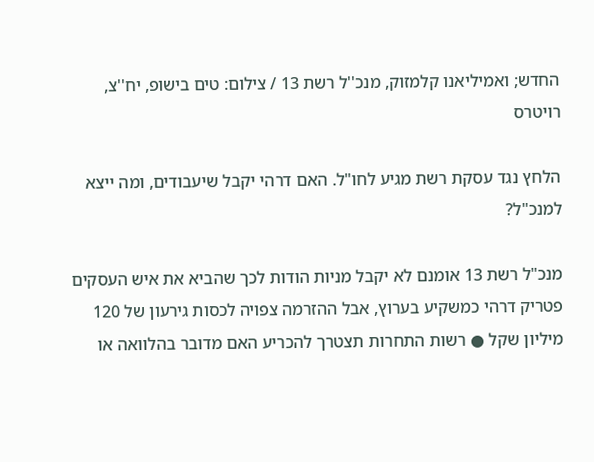החדש; ואמיליאנו קלמזוק, מנכ''ל רשת 13 / צילום: טים בישופ, יח''צ, רויטרס

הלחץ נגד עסקת רשת מגיע לחו"ל. האם דרהי יקבל שיעבודים, ומה ייצא למנכ"ל?

מנכ"ל רשת 13 אומנם לא יקבל מניות הודות לכך שהביא את איש העסקים פטריק דרהי כמשקיע בערוץ, אבל ההזרמה צפויה לכסות גירעון של 120 מיליון שקל ● רשות התחרות תצטרך להכריע האם מדובר בהלוואה או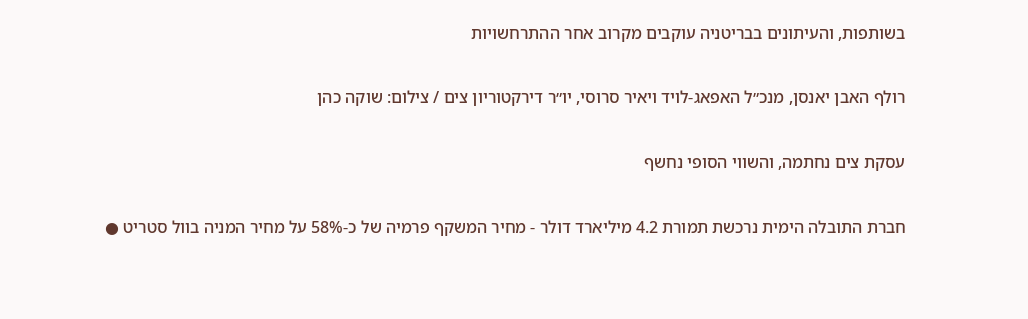בשותפות, והעיתונים בבריטניה עוקבים מקרוב אחר ההתרחשויות

רולף האבן יאנסן, מנכ״ל האפאג-לויד ויאיר סרוסי, יו״ר דירקטוריון צים / צילום: שוקה כהן

עסקת צים נחתמה, והשווי הסופי נחשף

חברת התובלה הימית נרכשת תמורת 4.2 מיליארד דולר - מחיר המשקף פרמיה של כ-58% על מחיר המניה בוול סטריט ●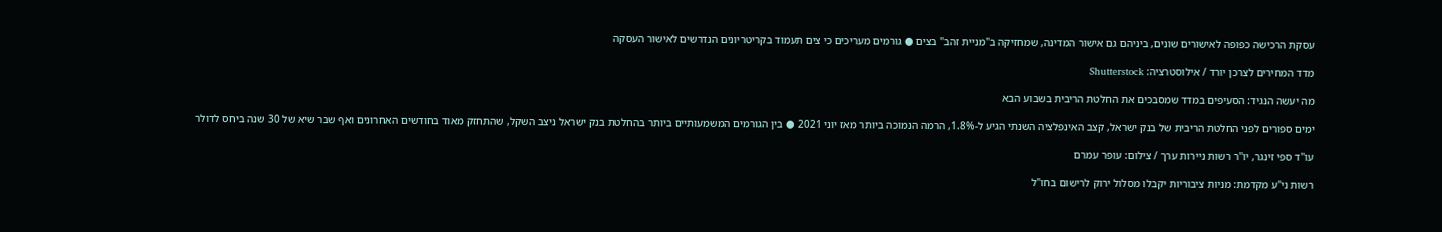עסקת הרכישה כפופה לאישורים שונים, ביניהם גם אישור המדינה, שמחזיקה ב"מניית זהב" בצים ● גורמים מעריכים כי צים תעמוד בקריטריונים הנדרשים לאישור העסקה

מדד המחירים לצרכן יורד / אילוסטרציה: Shutterstock

מה יעשה הנגיד: הסעיפים במדד שמסבכים את החלטת הריבית בשבוע הבא

ימים ספורים לפני החלטת הריבית של בנק ישראל, קצב האינפלציה השנתי הגיע ל-1.8%, הרמה הנמוכה ביותר מאז יוני 2021 ● בין הגורמים המשמעותיים ביותר בהחלטת בנק ישראל ניצב השקל, שהתחזק מאוד בחודשים האחרונים ואף שבר שיא של 30 שנה ביחס לדולר

עו''ד ספי זינגר, יו''ר רשות ניירות ערך / צילום: עופר עמרם

רשות ני"ע מקדמת: מניות ציבוריות יקבלו מסלול ירוק לרישום בחו"ל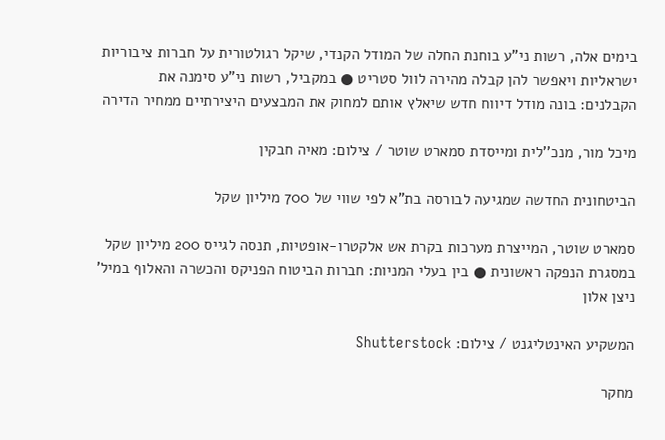בימים אלה, רשות ני"ע בוחנת החלה של המודל הקנדי, שיקל רגולטורית על חברות ציבוריות ישראליות ויאפשר להן קבלה מהירה לוול סטריט ● במקביל, רשות ני"ע סימנה את הקבלנים: בונה מודל דיווח חדש שיאלץ אותם למחוק את המבצעים היצירתיים ממחיר הדירה

מיכל מור, מנכ''לית ומייסדת סמארט שוטר / צילום: מאיה חבקין

הביטחונית החדשה שמגיעה לבורסה בת"א לפי שווי של 700 מיליון שקל

סמארט שוטר, המייצרת מערכות בקרת אש אלקטרו-אופטיות, תנסה לגייס 200 מיליון שקל במסגרת הנפקה ראשונית ● בין בעלי המניות: חברות הביטוח הפניקס והכשרה והאלוף במיל' ניצן אלון

המשקיע האינטליגנט / צילום: Shutterstock

מחקר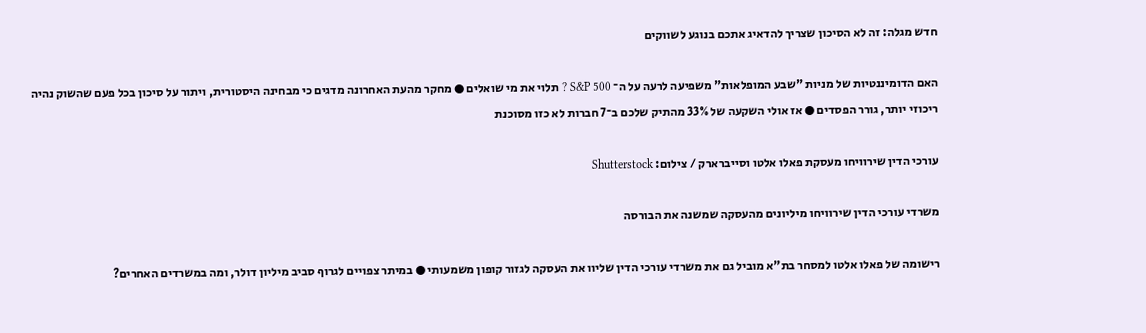חדש מגלה: זה לא הסיכון שצריך להדאיג אתכם בנוגע לשווקים

האם הדומיננטיות של מניות "שבע המופלאות" משפיעה לרעה על ה־ S&P 500 ? תלוי את מי שואלים ● מחקר מהעת האחרונה מדגים כי מבחינה היסטורית, ויתור על סיכון בכל פעם שהשוק נהיה ריכוזי יותר, גורר הפסדים ● אז אולי השקעה של 33% מהתיק שלכם ב־7 חברות לא כזו מסוכנת

עורכי הדין שירוויחו מעסקת פאלו אלטו וסייברארק / צילום: Shutterstock

משרדי עורכי הדין שירוויחו מיליונים מהעסקה שמשנה את הבורסה

רישומה של פאלו אלטו למסחר בת"א מוביל גם את משרדי עורכי הדין שליוו את העסקה לגזור קופון משמעותי ● במיתר צפויים לגרוף סביב מיליון דולר, ומה במשרדים האחרים?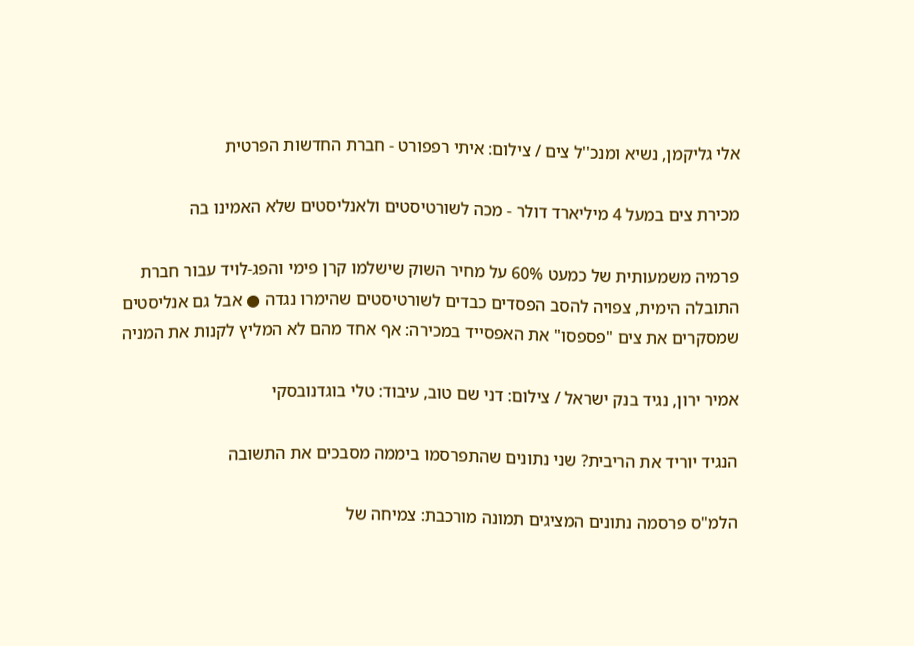אלי גליקמן, נשיא ומנכ''ל צים / צילום: איתי רפפורט - חברת החדשות הפרטית

מכירת צים במעל 4 מיליארד דולר - מכה לשורטיסטים ולאנליסטים שלא האמינו בה

פרמיה משמעותית של כמעט 60% על מחיר השוק שישלמו קרן פימי והפג-לויד עבור חברת התובלה הימית, צפויה להסב הפסדים כבדים לשורטיסטים שהימרו נגדה ● אבל גם אנליסטים שמסקרים את צים "פספסו" את האפסייד במכירה: אף אחד מהם לא המליץ לקנות את המניה

אמיר ירון, נגיד בנק ישראל / צילום: דני שם טוב, עיבוד: טלי בוגדנובסקי

הנגיד יוריד את הריבית? שני נתונים שהתפרסמו ביממה מסבכים את התשובה

הלמ"ס פרסמה נתונים המציגים תמונה מורכבת: צמיחה של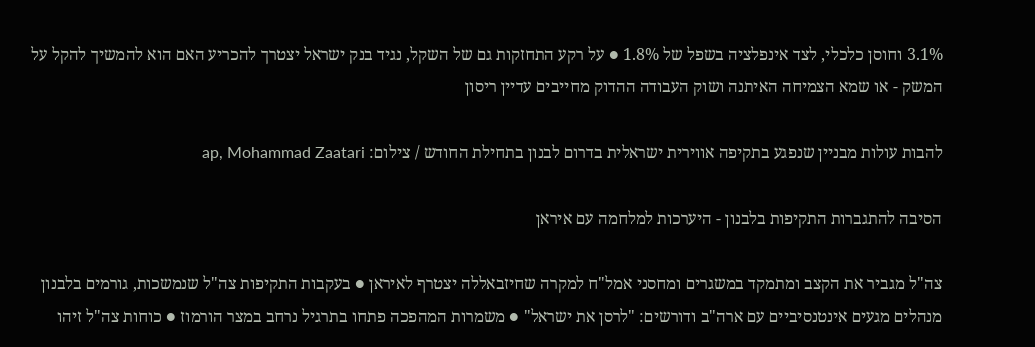3.1% וחוסן כלכלי, לצד אינפלציה בשפל של 1.8% ● על רקע התחזקות גם של השקל, נגיד בנק ישראל יצטרך להכריע האם הוא להמשיך להקל על המשק - או שמא הצמיחה האיתנה ושוק העבודה ההדוק מחייבים עדיין ריסון

להבות עולות מבניין שנפגע בתקיפה אווירית ישראלית בדרום לבנון בתחילת החודש / צילום: ap, Mohammad Zaatari

הסיבה להתגברות התקיפות בלבנון - היערכות למלחמה עם איראן

צה"ל מגביר את הקצב ומתמקד במשגרים ומחסני אמל"ח למקרה שחיזבאללה יצטרף לאיראן ● בעקבות התקיפות צה"ל שנמשכות, גורמים בלבנון מנהלים מגעים אינטנסיביים עם ארה"ב ודורשים: "לרסן את ישראל" ● משמרות המהפכה פתחו בתרגיל נרחב במצר הורמוז ● כוחות צה"ל זיהו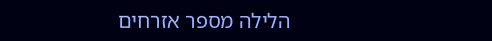הלילה מספר אזרחים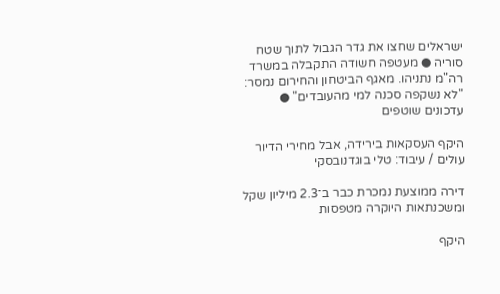ישראלים שחצו את גדר הגבול לתוך שטח סוריה ● מעטפה חשודה התקבלה במשרד רה"מ נתניהו. מאגף הביטחון והחירום נמסר: "לא נשקפה סכנה למי מהעובדים" ● עדכונים שוטפים

היקף העסקאות בירידה, אבל מחירי הדיור עולים / עיבוד: טלי בוגדנובסקי

דירה ממוצעת נמכרת כבר ב־2.3 מיליון שקל ומשכנתאות היוקרה מטפסות

היקף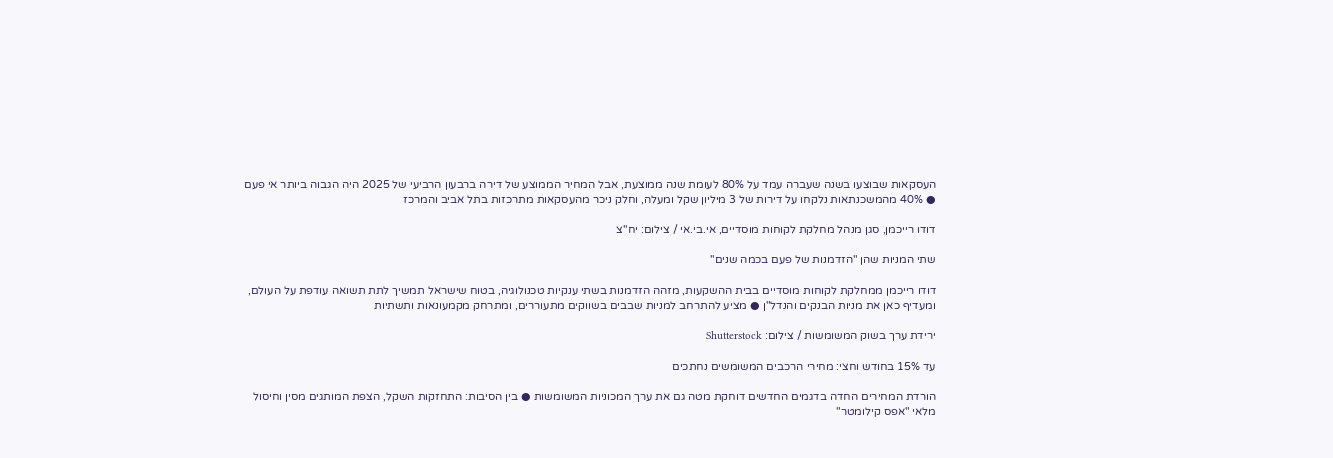העסקאות שבוצעו בשנה שעברה עמד על 80% לעומת שנה ממוצעת, אבל המחיר הממוצע של דירה ברבעון הרביעי של 2025 היה הגבוה ביותר אי פעם ● 40% מהמשכנתאות נלקחו על דירות של 3 מיליון שקל ומעלה, וחלק ניכר מהעסקאות מתרכזות בתל אביב והמרכז

דודו רייכמן, סגן מנהל מחלקת לקוחות מוסדיים, אי.בי.אי / צילום: יח''צ

שתי המניות שהן "הזדמנות של פעם בכמה שנים"

דודו רייכמן ממחלקת לקוחות מוסדיים בבית ההשקעות, מזהה הזדמנות בשתי ענקיות טכנולוגיה, בטוח שישראל תמשיך לתת תשואה עודפת על העולם, ומעדיף כאן את מניות הבנקים והנדל"ן ● מציע להתרחב למניות שבבים בשווקים מתעוררים, ומתרחק מקמעונאות ותשתיות

ירידת ערך בשוק המשומשות / צילום: Shutterstock

עד 15% בחודש וחצי: מחירי הרכבים המשומשים נחתכים

הורדת המחירים החדה בדגמים החדשים דוחקת מטה גם את ערך המכוניות המשומשות ● בין הסיבות: התחזקות השקל, הצפת המותגים מסין וחיסול מלאי "אפס קילומטר"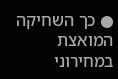● כך השחיקה המואצת במחירוני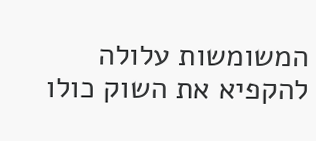המשומשות עלולה להקפיא את השוק כולו